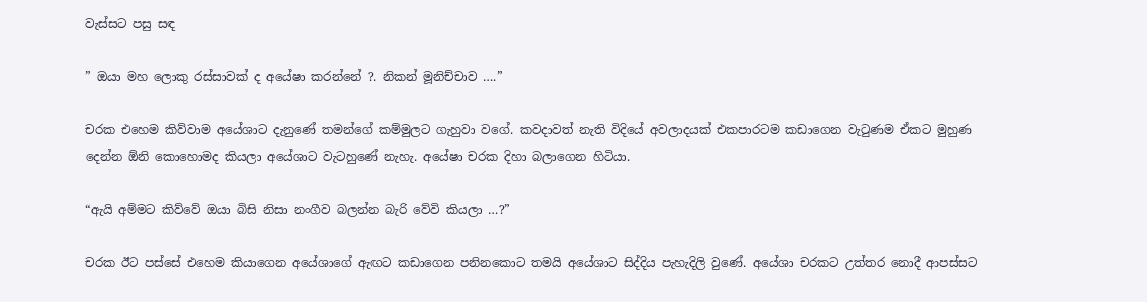වැස්සට පසු සඳ

” ඔයා මහ ලොකු රස්සාවක් ද අයේෂා කරන්නේ ?. නිකන් මූනිච්චාව ….”

චරක එහෙම කිව්වාම අයේශාට දැනුණේ තමන්ගේ කම්මුලට ගැහුවා වගේ. කවදාවත් නැති විදියේ අවලාදයක් එකපාරටම කඩාගෙන වැටුණම ඒකට මුහුණ  දෙන්න ඕනි කොහොමද කියලා අයේශාට වැටහුණේ නැහැ. අයේෂා චරක දිහා බලාගෙන හිටියා.

“ඇයි අම්මට කිව්වේ ඔයා බිසි නිසා නංගීව බලන්න බැරි වේවි කියලා …?”

චරක ඊට පස්සේ එහෙම කියාගෙන අයේශාගේ ඇඟට කඩාගෙන පනිනකොට තමයි අයේශාට සිද්දිය පැහැදිලි වුණේ. අයේශා චරකට උත්තර නොදී ආපස්සට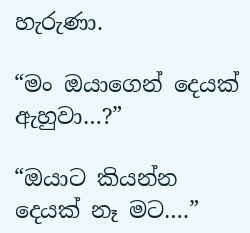හැරුණා.

“මං ඔයාගෙන් දෙයක් ඇහුවා…?”

“ඔයාට කියන්න දෙයක් නෑ මට….”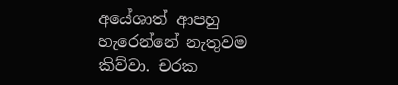අයේශාත් ආපහු හැරෙන්නේ නැතුවම කිව්වා. චරක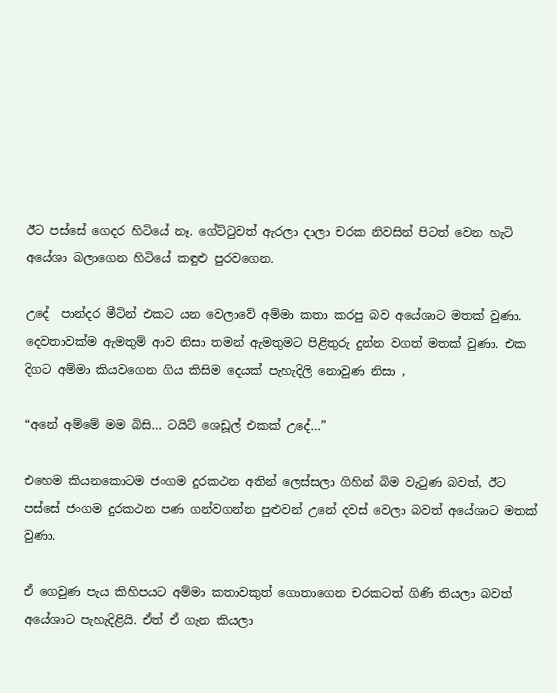ඊට පස්සේ ගෙදර හිටියේ නෑ. ගේට්ටුවත් ඇරලා දාලා චරක නිවසින් පිටත් වෙන හැටි අයේශා බලාගෙන හිටියේ කඳුළු පුරවගෙන.

උදේ  පාන්දර මීටින් එකට යන වෙලාවේ අම්මා කතා කරපු බව අයේශාට මතක් වුණා. දෙවතාවක්ම ඇමතුම් ආව නිසා තමන් ඇමතුමට පිළිතුරු දුන්න වගත් මතක් වුණා. එක දිගට අම්මා කියවගෙන ගිය කිසිම දෙයක් පැහැදිලි නොවුණ නිසා ,

“අනේ අම්මේ මම බිසි… ටයිට් ශෙඩූල් එකක් උදේ…”

එහෙම කියනකොටම ජංගම දුරකථන අතින් ලෙස්සලා ගිහින් බිම වැටුණ බවත්, ඊට පස්සේ ජංගම දුරකථන පණ ගන්වගන්න පුළුවන් උනේ දවස් වෙලා බවත් අයේශාට මතක් වුණා.

ඒ ගෙවුණ පැය කිහිපයට අම්මා කතාවකුත් ගොතාගෙන චරකටත් ගිණි තියලා බවත් අයේශාට පැහැදිළියි. ඒත් ඒ ගැන කියලා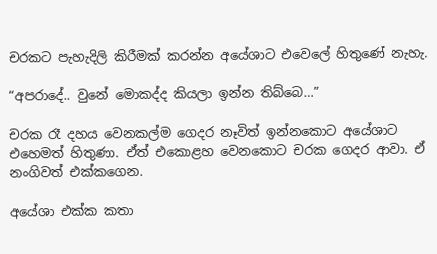චරකට පැහැදිලි කිරීමක් කරන්න අයේශාට එවෙලේ හිතුණේ නැහැ.

“අපරාදේ.. වුනේ මොකද්ද කියලා ඉන්න තිබ්බෙ…”

චරක රෑ දහය වෙනකල්ම ගෙදර නෑවිත් ඉන්නකොට අයේශාට එහෙමත් හිතුණා. ඒත් එකොළහ වෙනකොට චරක ගෙදර ආවා. ඒ නංගිවත් එක්කගෙන.

අයේශා එක්ක කතා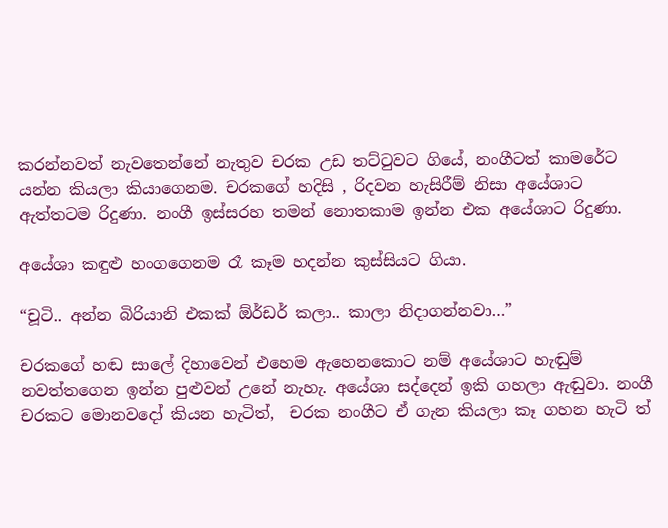කරන්නවත් නැවතෙන්නේ නැතුව චරක උඩ තට්ටුවට ගියේ, නංගීටත් කාමරේට යන්න කියලා කියාගෙනම. චරකගේ හදිසි , රිදවන හැසිරීම් නිසා අයේශාට ඇත්තටම රිදුණා. නංගී ඉස්සරහ තමන් නොතකාම ඉන්න එක අයේශාට රිදුණා.

අයේශා කඳුළු හංගගෙනම රෑ කෑම හදන්න කුස්සියට ගියා.

“චූටි.. අන්න බිරියානි එකක් ඕර්ඩර් කලා.. කාලා නිදාගන්නවා…”

චරකගේ හඬ සාලේ දිහාවෙන් එහෙම ඇහෙනකොට නම් අයේශාට හැඬුම් නවත්තගෙන ඉන්න පුළුවන් උනේ නැහැ. අයේශා සද්දෙන් ඉකි ගහලා ඇඬුවා. නංගී චරකට මොනවදෝ කියන හැටිත්,  චරක නංගීට ඒ ගැන කියලා කෑ ගහන හැටි ත්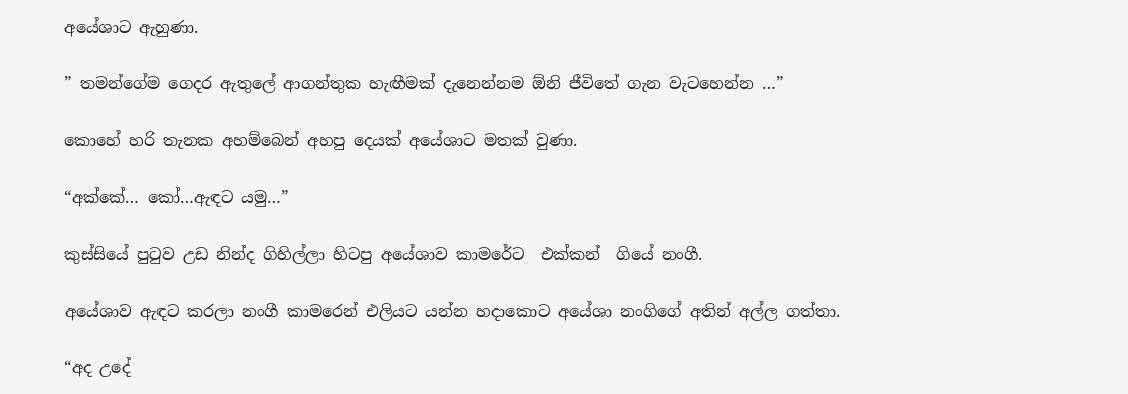අයේශාට ඇහුණා.

” තමන්ගේම ගෙදර ඇතුලේ ආගන්තුක හැඟීමක් දැනෙන්නම ඕනි ජීවිතේ ගැන වැටහෙන්න …”

කොහේ හරි තැනක අහම්බෙන් අහපු දෙයක් අයේශාට මතක් වුණා.

“අක්කේ… කෝ…ඇඳට යමු…”

කුස්සියේ පුටුව උඩ නින්ද ගිහිල්ලා හිටපු අයේශාව කාමරේට  එක්කන්  ගියේ නංගී.

අයේශාව ඇඳට කරලා නංගී කාමරෙන් එලියට යන්න හදාකොට අයේශා නංගිගේ අතින් අල්ල ගත්තා.

“අද උදේ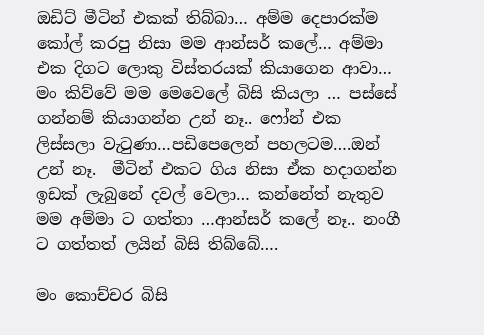ඔඩිට් මීටින් එකක් තිබ්බා… අම්ම දෙපාරක්ම කෝල් කරපු නිසා මම ආන්සර් කලේ… අම්මා එක දිගට ලොකු විස්තරයක් කියාගෙන ආවා… මං කිව්වේ මම මෙවෙලේ බිසි කියලා … පස්සේ ගන්නම් කියාගන්න උන් නෑ.. ෆෝන් එක ලිස්සලා වැටුණා…පඩිපෙලෙන් පහලටම….ඔන් උන් නෑ.  මීටින් එකට ගිය නිසා ඒක හදාගන්න ඉඩක් ලැබුනේ දවල් වෙලා… කන්නේත් නැතුව මම අම්මා ට ගත්තා …ආන්සර් කලේ නෑ.. නංගී ට ගත්තත් ලයින් බිසි තිබ්බේ….

මං කොච්චර බිසි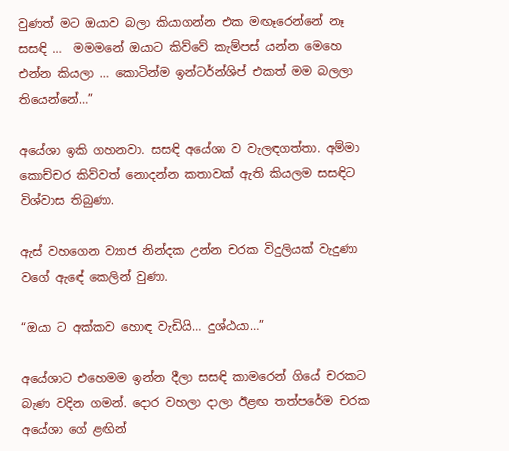වුණත් මට ඔයාව බලා කියාගන්න එක මඟෑරෙන්නේ නෑ සසඳි …  මමමනේ ඔයාට කිව්වේ කැම්පස් යන්න මෙහෙ එන්න කියලා … කොටින්ම ඉන්ටර්න්ශිප් එකත් මම බලලා තියෙන්නේ…”

අයේශා ඉකි ගහනවා. සසඳි අයේශා ව වැලඳගත්තා. අම්මා කොච්චර කිව්වත් නොදන්න කතාවක් ඇති කියලම සසඳිට විශ්වාස තිබුණා.

ඇස් වහගෙන ව්‍යාජ නින්දක උන්න චරක විදුලියක් වැදුණා වගේ ඇඳේ කෙලින් වුණා.

“ඔයා ට අක්කව හොඳ වැඩියි… දුශ්ඨයා…”

අයේශාට එහෙමම ඉන්න දීලා සසඳි කාමරෙන් ගියේ චරකට බැණ වදින ගමන්. දොර වහලා දාලා ඊළඟ තත්පරේම චරක අයේශා ගේ ළඟින්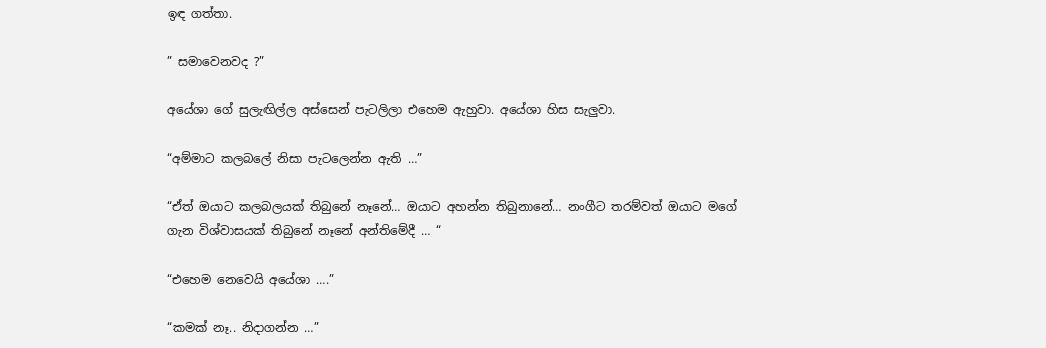ඉඳ ගත්තා.

” සමාවෙනවද ?”

අයේශා ගේ සුලැඟිල්ල අස්සෙන් පැටලිලා එහෙම ඇහුවා. අයේශා හිස සැලුවා.

“අම්මාට කලබලේ නිසා පැටලෙන්න ඇති …”

“ඒත් ඔයාට කලබලයක් තිබුනේ නෑනේ… ඔයාට අහන්න තිබුනානේ… නංගීට තරම්වත් ඔයාට මගේ ගැන විශ්වාසයක් තිබුනේ නෑනේ අන්තිමේදී … “

“එහෙම නෙවෙයි අයේශා ….”

“කමක් නෑ.. නිදාගන්න …”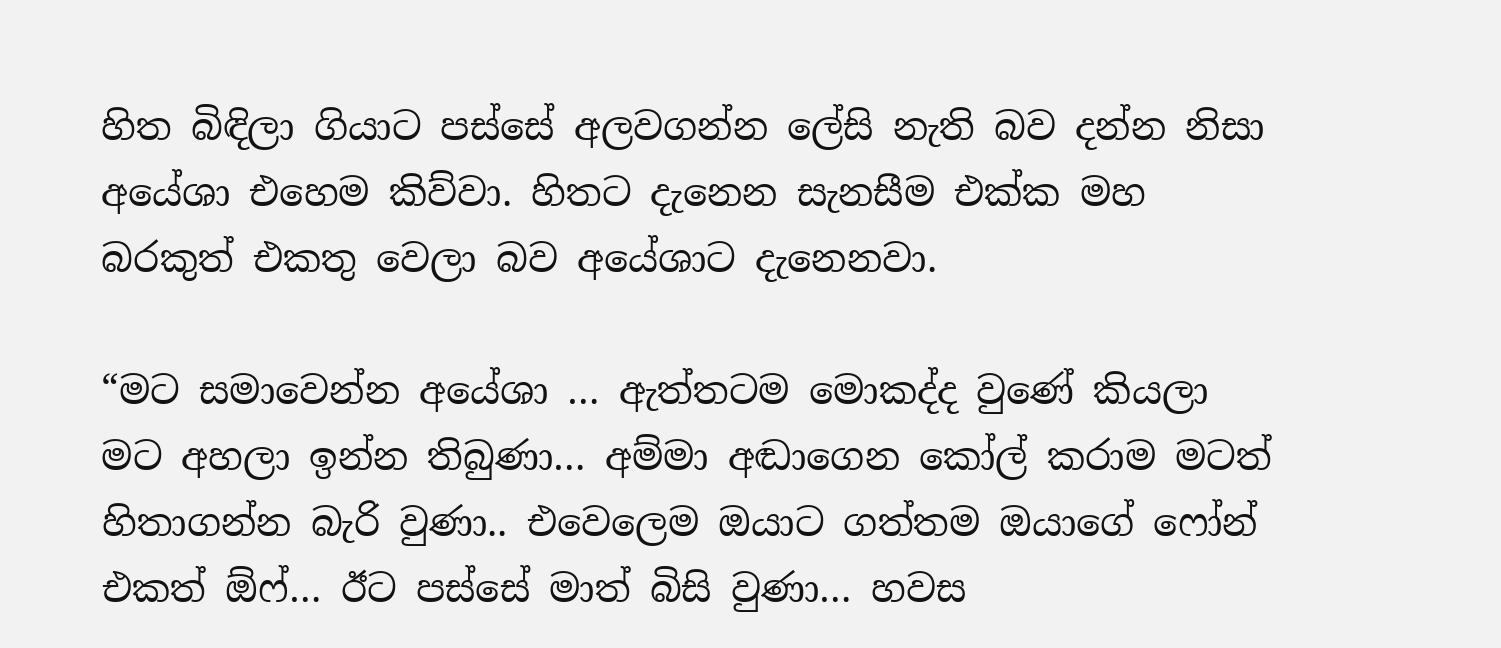හිත බිඳිලා ගියාට පස්සේ අලවගන්න ලේසි නැති බව දන්න නිසා අයේශා එහෙම කිව්වා. හිතට දැනෙන සැනසීම එක්ක මහ බරකුත් එකතු වෙලා බව අයේශාට දැනෙනවා.

“මට සමාවෙන්න අයේශා … ඇත්තටම මොකද්ද වුණේ කියලා මට අහලා ඉන්න තිබුණා… අම්මා අඬාගෙන කෝල් කරාම මටත් හිතාගන්න බැරි වුණා.. එවෙලෙම ඔයාට ගත්තම ඔයාගේ ෆෝන් එකත් ඕෆ්… ඊට පස්සේ මාත් බිසි වුණා… හවස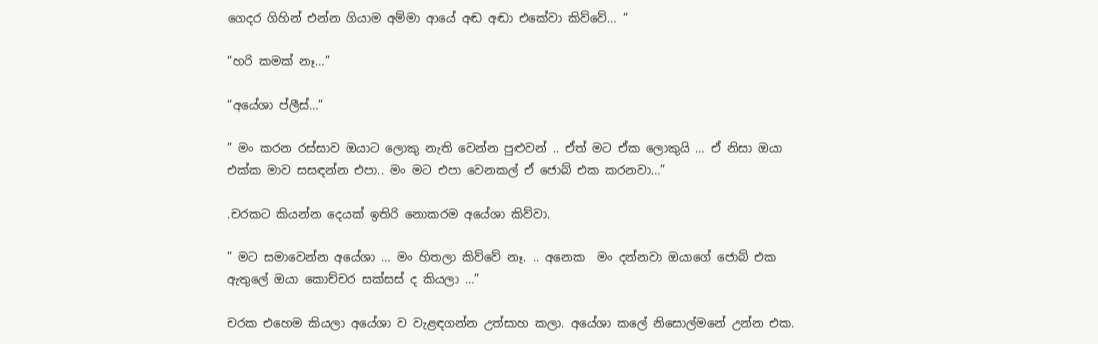ගෙදර ගිහින් එන්න ගියාම අම්මා ආයේ අඬ අඬා එකේවා කිව්වේ… “

“හරි කමක් නෑ…”

“අයේශා ප්ලීස්…”

” මං කරන රස්සාව ඔයාට ලොකු නැති වෙන්න පුළුවන් .. ඒත් මට ඒක ලොකුයි … ඒ නිසා ඔයා එක්ක මාව සසඳන්න එපා.. මං මට එපා වෙනකල් ඒ ජොබ් එක කරනවා…”

.චරකට කියන්න දෙයක් ඉතිරි නොකරම අයේශා කිව්වා.

” මට සමාවෙන්න අයේශා … මං හිතලා කිව්වේ නෑ. .. අනෙක  මං දන්නවා ඔයාගේ ජොබ් එක ඇතුලේ ඔයා කොච්චර සක්සස් ද කියලා …”

චරක එහෙම කියලා අයේශා ව වැළඳගන්න උත්සාහ කලා. අයේශා කලේ නිසොල්මනේ උන්න එක.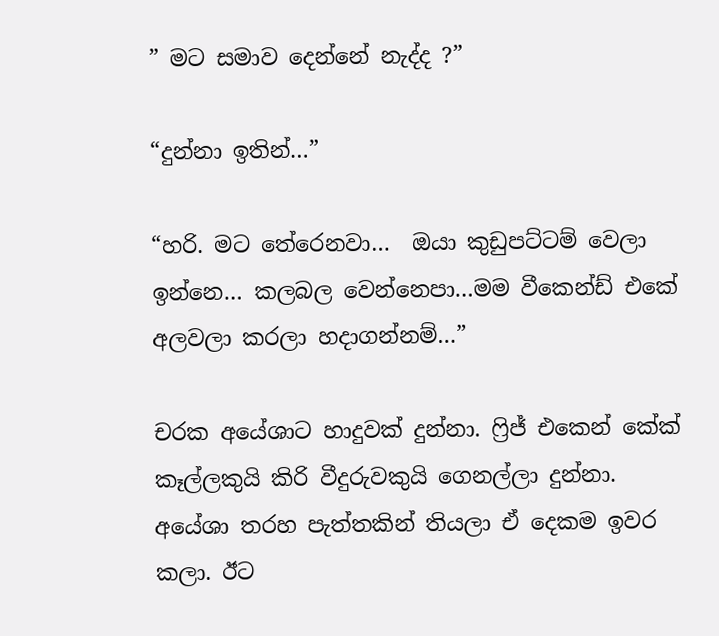” මට සමාව දෙන්නේ නැද්ද ?”

“දුන්නා ඉතින්…”

“හරි. මට තේරෙනවා…  ඔයා කුඩුපට්ටම් වෙලා ඉන්නෙ… කලබල වෙන්නෙපා…මම වීකෙන්ඩ් එකේ අලවලා කරලා හදාගන්නම්…”

චරක අයේශාට හාදුවක් දුන්නා. ෆ්‍රිජ් එකෙන් කේක් කෑල්ලකුයි කිරි වීදුරුවකුයි ගෙනල්ලා දුන්නා. අයේශා තරහ පැත්තකින් තියලා ඒ දෙකම ඉවර කලා. ඊට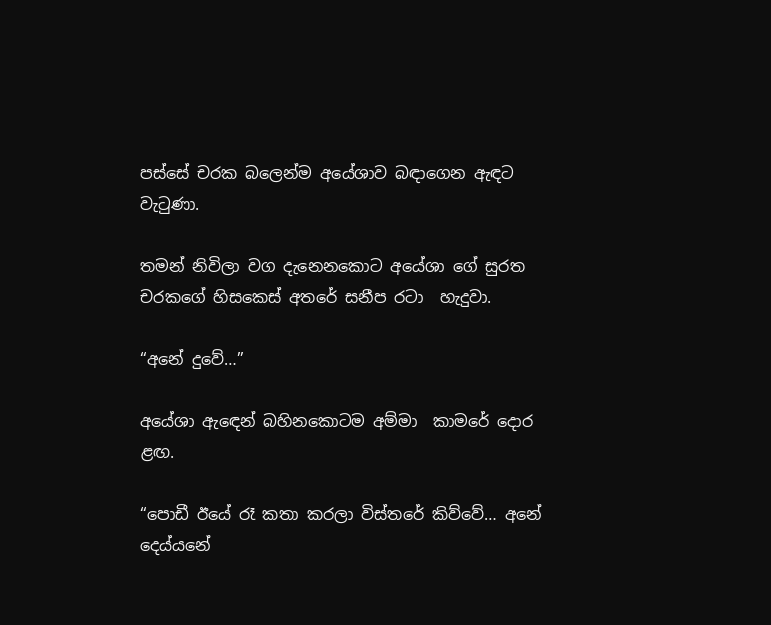පස්සේ චරක බලෙන්ම අයේශාව බඳාගෙන ඇඳට වැටුණා.

තමන් නිවිලා වග දැනෙනකොට අයේශා ගේ සුරත චරකගේ හිසකෙස් අතරේ සනීප රටා  හැදුවා.

“අනේ දුවේ…”

අයේශා ඇඳෙන් බහිනකොටම අම්මා  කාමරේ දොර ළඟ.

“පොඩී ඊයේ රෑ කතා කරලා විස්තරේ කිව්වේ… අනේ දෙය්යනේ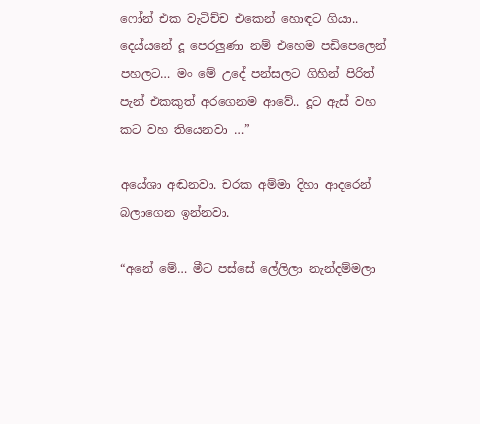ෆෝන් එක වැටිච්ච එකෙන් හොඳට ගියා..  දෙය්යනේ දූ පෙරලුණා නම් එහෙම පඩිපෙලෙන් පහලට… මං මේ උදේ පන්සලට ගිහින් පිරිත් පැන් එකකුත් අරගෙනම ආවේ.. දූට ඇස් වහ කට වහ තියෙනවා …”

අයේශා අඬනවා. චරක අම්මා දිහා ආදරෙන් බලාගෙන ඉන්නවා.

“අනේ මේ… මීට පස්සේ ලේලිලා නැන්දම්මලා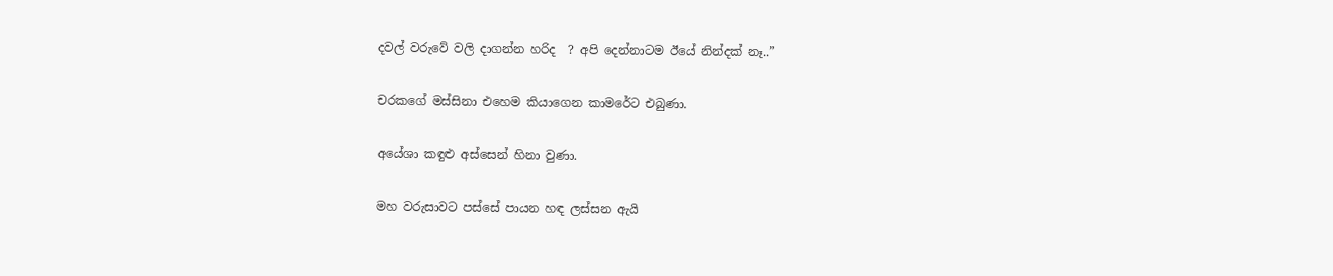දවල් වරුවේ වලි දාගන්න හරිද  ? අපි දෙන්නාටම ඊයේ නින්දක් නෑ..”

චරකගේ මස්සිනා එහෙම කියාගෙන කාමරේට එබුණා.

අයේශා කඳුළු අස්සෙන් හිනා වුණා.

මහ වරුසාවට පස්සේ පායන හඳ ලස්සන ඇයි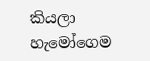කියලා හැමෝගෙම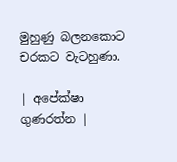මුහුණු බලනකොට  චරකට වැටහුණා.

| අපේක්ෂා ගුණරත්න |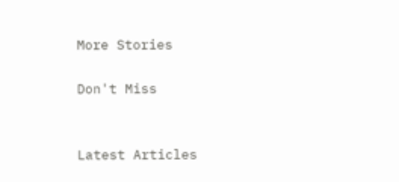More Stories

Don't Miss


Latest Articles